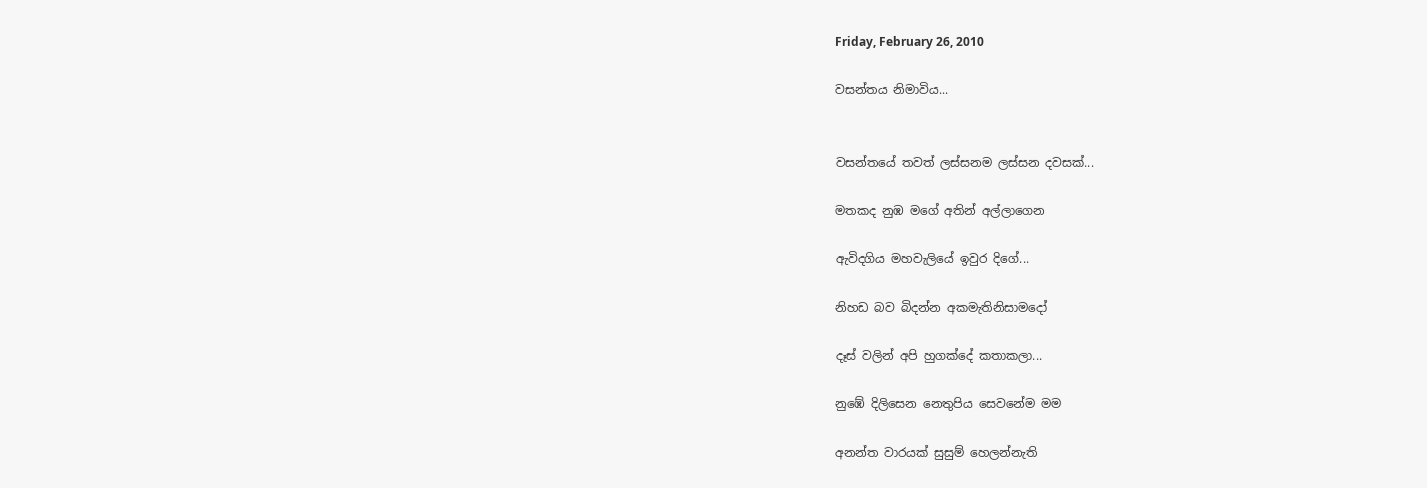Friday, February 26, 2010

වසන්තය නිමාවිය...


වසන්තයේ තවත් ලස්සනම ලස්සන දවසක්...

මතකද නුඹ මගේ අතින් අල්ලාගෙන

ඇවිදගිය මහවැලියේ ඉවුර දිගේ...

නිහඩ බව බිදන්න අකමැතිනිසාමදෝ

දෑස් වලින් අපි හුගක්දේ කතාකලා...

නුඹේ දිලිසෙන නෙතුපිය සෙවනේම මම

අනන්ත වාරයක් සුසුම් හෙලන්නැති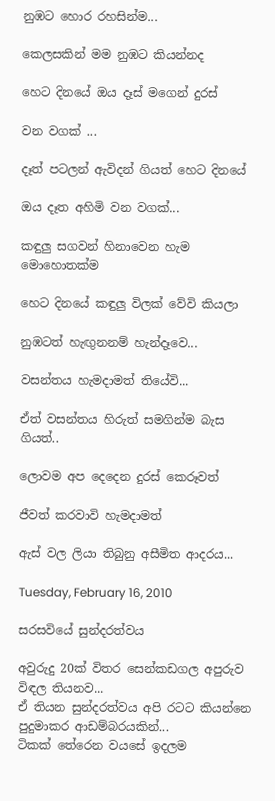නුඹට හොර රහසින්ම...

කෙලසකින් මම නුඹට කියන්නද

හෙට දිනයේ ඔය දෑස් මගෙන් දුරස්

වන වගක් ...

දෑත් පටලන් ඇවිදන් ගියත් හෙට දිනයේ

ඔය දෑත අහිමි වන වගක්...

කඳුලු සගවන් හිනාවෙන හැම මොහොතක්ම

හෙට දිනයේ කඳුලු විලක් වේවි කියලා

නුඹටත් හැඟුනනම් හැන්දෑවෙ...

වසන්තය හැමදාමත් තියේවි...

ඒත් වසන්තය හිරුත් සමගින්ම බැස ගියත්..

ලොවම අප දෙදෙන දුරස් කෙරූවත්

ජීවත් කරවාවි හැමදාමත්

ඇස් වල ලියා තිබුනු අසීමිත ආදරය...

Tuesday, February 16, 2010

සරසවියේ සුන්දරත්වය

අවුරුදු 20ක් විතර සෙන්කඩගල අපුරුව විඳල තියනව...
ඒ තියන සුන්දරත්වය අපි රටට කියන්නෙ
පුදුමාකර ආඩම්බරයකින්...
ටිකක් තේරෙන වයසේ ඉදලම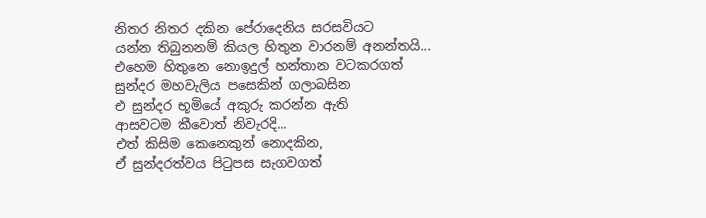නිතර නිතර දකින පේරාදෙනිය සරසවියට
යන්න තිබුනනම් කියල හිතුන වාරනම් අනන්තයි...
එහෙම හිතුනෙ නොඉදුල් හන්තාන වටකරගත්
සුන්දර මහවැලිය පසෙකින් ගලාබසින
එ සුන්දර භූමියේ අකුරු කරන්න ඇති
ආසවටම කීවොත් නිවැරදි...
එත් කිසිම කෙනෙකුන් නොදකින,
ඒ සුන්දරත්වය පිටුපස සැගවගත්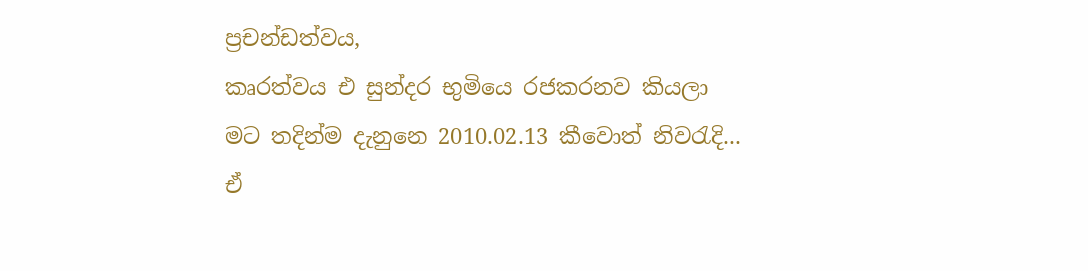ප්‍රචන්ඩත්වය,
කෘරත්වය එ සුන්දර භුමියෙ රජකරනව කියලා
මට තදින්ම දැනුනෙ 2010.02.13 කීවොත් නිවරැදි...
ඒ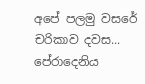අපේ පලමු වසරේ චරිකාව දවස...
පේරාදෙනිය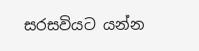සරසවියට යන්න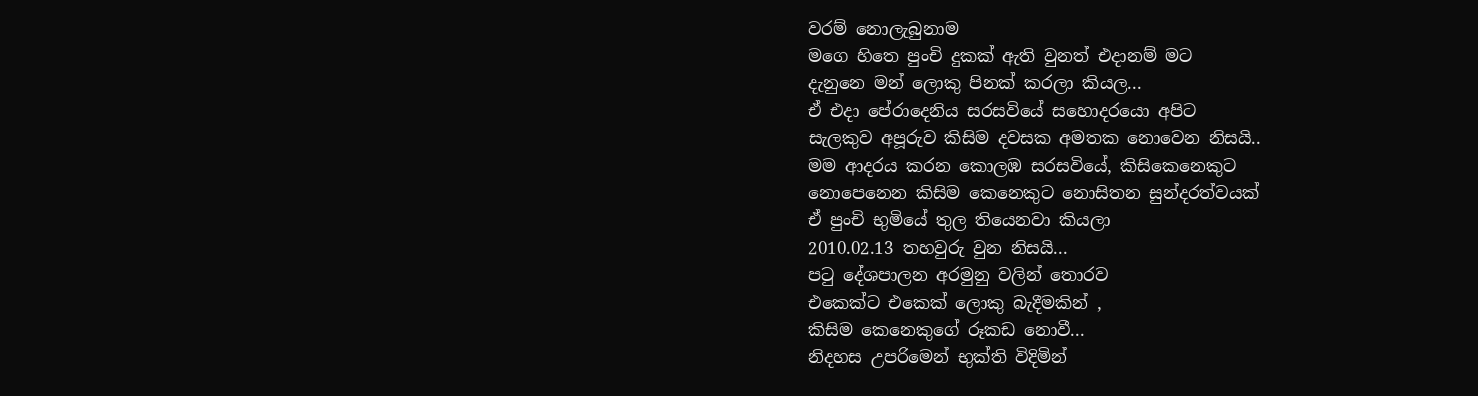වරම් නොලැබුනාම
මගෙ හිතෙ පුංචි දුකක් ඇති වුනත් එදානම් මට
දැනුනෙ මන් ලොකු පිනක් කරලා කියල...
ඒ එදා පේරාදෙනිය සරසවියේ සහොදරයො අපිට
සැලකුව අපූරුව කිසිම දවසක අමතක නොවෙන නිසයි..
මම ආදරය කරන කොලඹ සරසවියේ, කිසිකෙනෙකුට
නොපෙනෙන කිසිම කෙනෙකුට නොසිතන සුන්දරත්වයක්
ඒ පුංචි භුමියේ තුල තියෙනවා කියලා
2010.02.13 තහවුරු වුන නිසයි...
පටු දේශපාලන අරමුනු වලින් තොරව
එකෙක්ට එකෙක් ලොකු බැදීමකින් ,
කිසිම කෙනෙකුගේ රූකඩ නොවී...
නිදහස උපරිමෙන් භුක්ති විදිමින්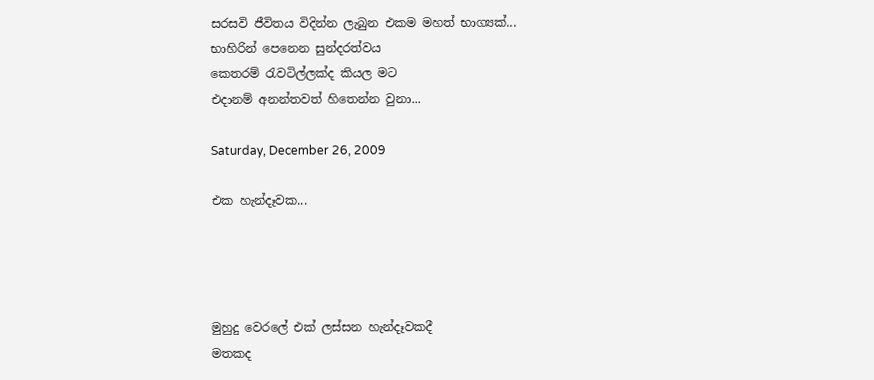සරසවි ජීවිතය විදින්න ලැබුන එකම මහත් භාග්‍යක්...
භාහිරින් පෙනෙන සුන්දරත්වය
කෙතරම් රැවටිල්ලක්ද කියල මට
එදානම් අනන්තවත් හිතෙන්න වුනා...

Saturday, December 26, 2009

එක හැන්දෑවක...




මුහුදු වෙරලේ එක් ලස්සන හැන්දෑවකදී
මතකද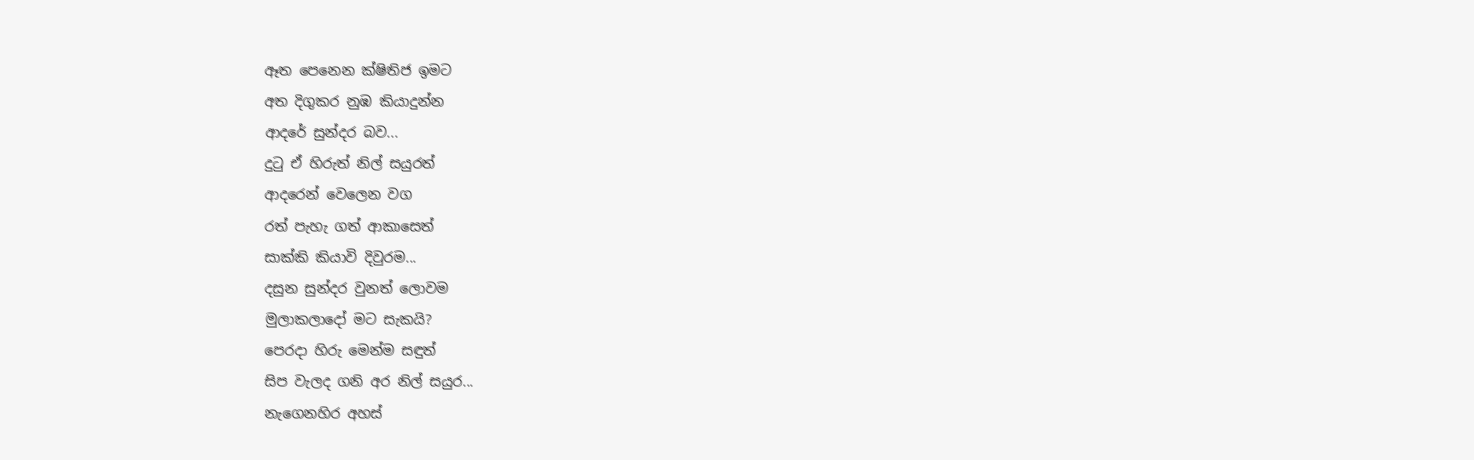ඈත පෙනෙන ක්ෂිතිජ ඉමට
අත දිගුකර නුඹ කියාදුන්න
ආදරේ සුන්දර බව...
දුටු ඒ හිරුත් නිල් සයුරත්
ආදරෙන් වෙලෙන වග
රත් පැහැ ගත් ආකාසෙත්
සාක්කි කියාවි දිවුරම...
දසුන සුන්දර වුනත් ලොවම
මුලාකලාදෝ මට සැකයි?
පෙරදා හිරු මෙන්ම සඳුත්
සිප වැලද ගනි අර නිල් සයුර...
නැගෙනහිර අහස්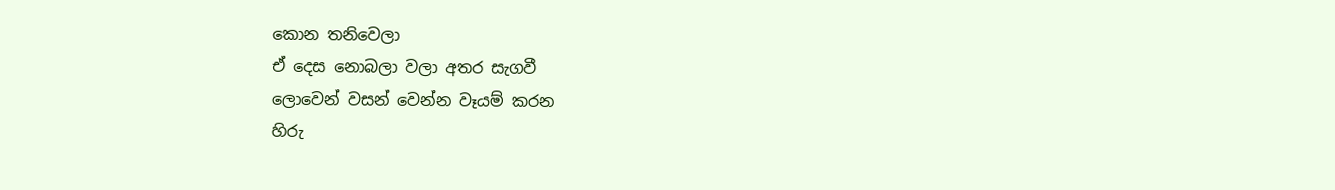කොන තනිවෙලා
ඒ දෙස නොබලා වලා අතර සැගවී
ලොවෙන් වසන් වෙන්න වෑයම් කරන
හිරු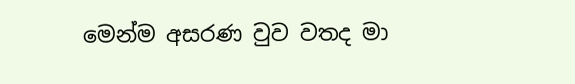මෙන්ම අසරණ වුව වතද මා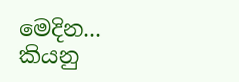මෙදින...
කියනු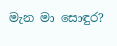මැන මා සොඳුර?